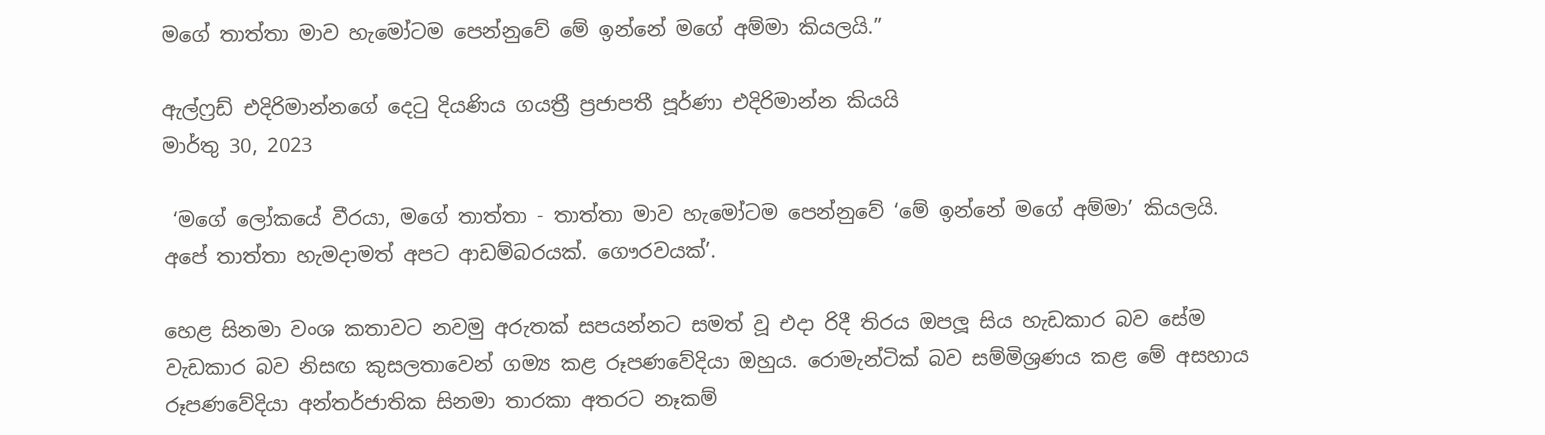මගේ තාත්තා මාව හැමෝටම පෙන්නුවේ මේ ඉන්නේ මගේ අම්මා කියලයි.”

ඇල්ෆ්‍රඩ් එදිරිමාන්නගේ දෙටු දියණිය ගයත්‍රී ප්‍රජාපතී පූර්ණා එදිරිමාන්න කියයි
මාර්තු 30, 2023

 ‘මගේ ලෝකයේ වීරයා, මගේ තාත්තා - තාත්තා මාව හැමෝටම පෙන්නුවේ ‘මේ ඉන්නේ මගේ අම්මා’ කියලයි. අපේ තාත්තා හැමදාමත් අපට ආඩම්බරයක්. ගෞරවයක්’.

හෙළ සිනමා වංශ කතාවට නවමු අරුතක් සපයන්නට සමත් වූ එදා රිදී තිරය ඔපලූ සිය හැඩකාර බව සේම වැඩකාර බව නිසඟ කුසලතාවෙන් ගම්‍ය කළ රූපණවේදියා ඔහුය. රොමැන්ටික් බව සම්මිශ්‍රණය කළ මේ අසහාය රූපණවේදියා අන්තර්ජාතික සිනමා තාරකා අතරට නෑකම්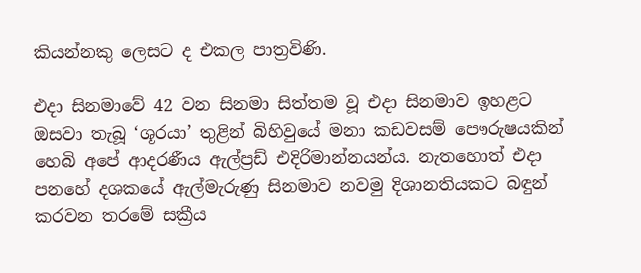කියන්නකු ලෙසට ද එකල පාත්‍රවිණි.

එදා සිනමාවේ 42 වන සිනමා සිත්තම වූ එදා සිනමාව ඉහළට ඔසවා තැබූ ‘ශූරයා’ තුළින් බිහිවුයේ මනා කඩවසම් පෞරුෂයකින් හෙබි අපේ ආදරණීය ඇල්ප්‍රඩ් එදිරිමාන්නයන්ය. නැතහොත් එදා පනහේ දශකයේ ඇල්මැරුණු සිනමාව නවමු දිශානතියකට බඳුන් කරවන තරමේ සක්‍රීය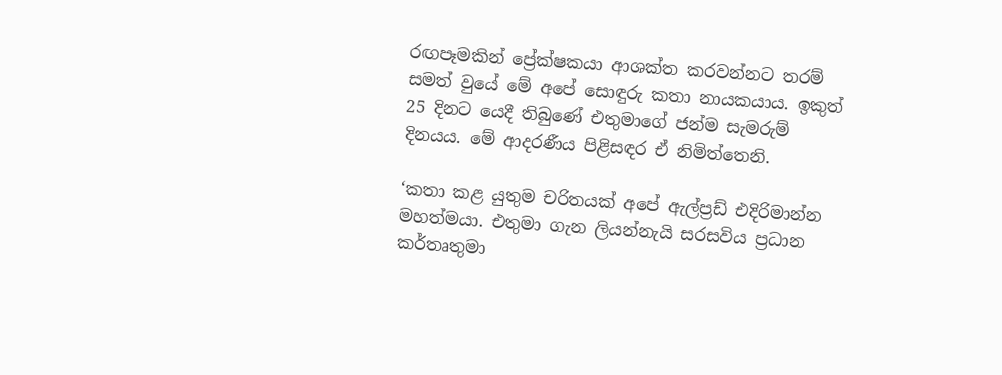රඟපෑමකින් ප්‍රේක්ෂකයා ආශක්ත කරවන්නට තරම් සමත් වුයේ මේ අපේ සොඳුරු කතා නායකයාය. ඉකුත් 25 දිනට යෙදී තිබුණේ එතුමාගේ ජන්ම සැමරුම් දිනයය. මේ ආදරණීය පිළිසඳර ඒ නිමිත්තෙනි.

‘කතා කළ යුතුම චරිතයක් අපේ ඇල්ප්‍රඩ් එදිරිමාන්න මහත්මයා. එතුමා ගැන ලියන්නැයි සරසවිය ප්‍රධාන කර්තෘතුමා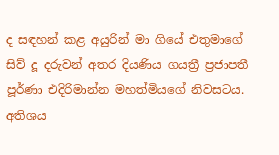ද සඳහන් කළ අයුරින් මා ගියේ එතුමාගේ සිව් දූ දරුවන් අතර දියණිය ගයත්‍රී ප්‍රජාපතී පූර්ණා එදිරිමාන්න මහත්මියගේ නිවසටය. අතිශය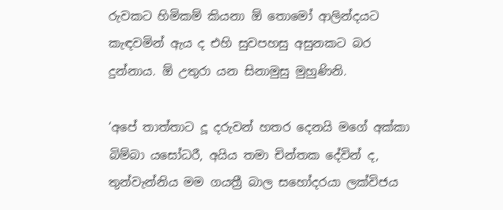රුවකට හිමිකම් කියනා ඕ තොමෝ ආලින්දයට කැඳවමින් ඇය ද එහි සුවපහසු අසුනකට බර දුන්නාය. ඕ උතුරා යන සිනාමුසු මුහුණිනි.

‘අපේ තාත්තාට දූ දරුවන් හතර දෙනයි මගේ අක්කා බිම්බා යසෝධරී, අයිය තමා චින්තක දේවින් ද, තුන්වැන්නිය මම ගයත්‍රී බාල සහෝදරයා ලක්විජය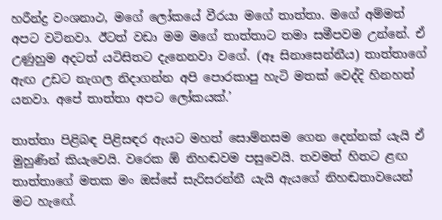හරීන්ද්‍ර වංශනාථ, මගේ ලෝකයේ වීරයා මගේ තාත්තා. මගේ අම්මත් අපට වටිනවා. ඊටත් වඩා මම මගේ තාත්තාට තමා සමීපවම උන්නේ. ඒ උණුහුම අදටත් යටිසිතට දැනෙනවා වගේ. (ඈ සිනාසෙන්නීය) තාත්තාගේ ඇඟ උඩට නැගල නිදාගන්න අපි පොරකාපු හැටි මතක් වෙද්දි හිනහත් යනවා. අපේ තාත්තා අපට ලෝකයක්.’

තාත්තා පිළිබඳ පිළිසඳර ඇයට මහත් සොම්නසම ගෙන දෙන්නක් යැයි ඒ මුහුණින් කියැවෙයි. වරෙක ඕ නිහඬවම පසුවෙයි. තවමත් හිතට ළඟ තාත්තාගේ මතක මං ඔස්සේ සැරිසරන්නී යැයි ඇයගේ නිහඬතාවයෙන් මට හැඟේ.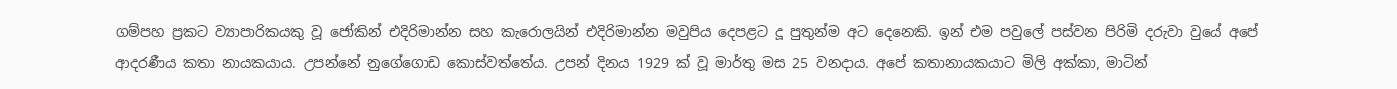ගම්පහ ප්‍රකට ව්‍යාපාරිකයකු වූ ජෝකින් එදිරිමාන්න සහ කැරොලයින් එදිරිමාන්න මවුපිය දෙපළට දූ පුතුන්ම අට දෙනෙකි. ඉන් එම පවුලේ පස්වන පිරිමි දරුවා වුයේ අපේ ආදරණීය කතා නායකයාය. උපන්නේ නුගේගොඩ කොස්වත්තේය. උපන් දිනය 1929 ක් වූ මාර්තු මස 25 වනදාය. අපේ කතානායකයාට මිලි අක්කා, මාටින්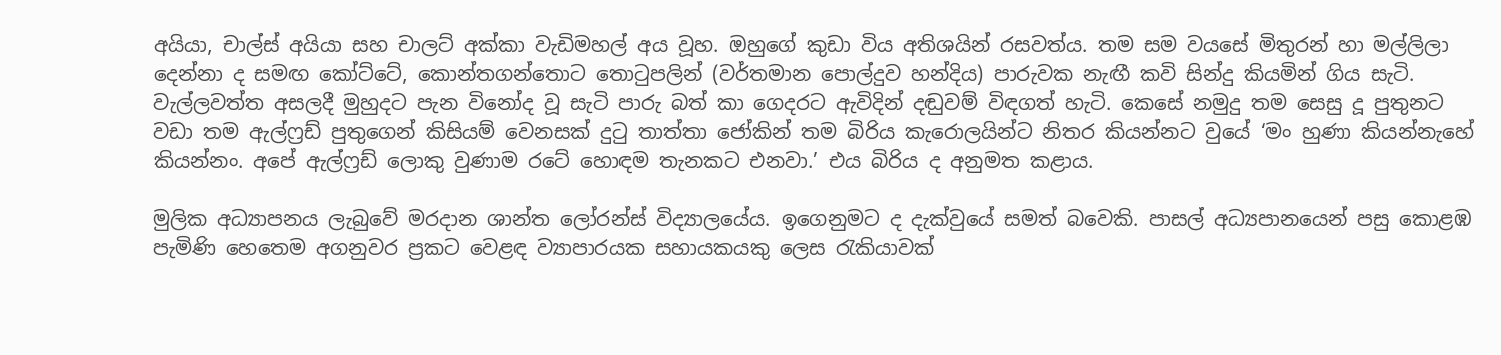අයියා, චාල්ස් අයියා සහ චාලට් අක්කා වැඩිමහල් අය වූහ. ඔහුගේ කුඩා විය අතිශයින් රසවත්ය. තම සම වයසේ මිතුරන් හා මල්ලිලා දෙන්නා ද සමඟ කෝට්ටේ, කොන්තගන්තොට තොටුපලින් (වර්තමාන පොල්දුව හන්දිය) පාරුවක නැඟී කවි සින්දු කියමින් ගිය සැටි. වැල්ලවත්ත අසලදී මුහුදට පැන විනෝද වූ සැටි පාරු බත් කා ගෙදරට ඇවිදින් දඬුවම් විඳගත් හැටි. කෙසේ නමුදු තම සෙසු දූ පුතුනට වඩා තම ඇල්ෆ්‍රඩ් පුතුගෙන් කිසියම් වෙනසක් දුටු තාත්තා ජෝකින් තම බිරිය කැරොලයින්ට නිතර කියන්නට වුයේ ‘මං හුණා කියන්නැහේ කියන්නං. අපේ ඇල්ෆ්‍රඩ් ලොකු වුණාම රටේ හොඳම තැනකට එනවා.’ එය බිරිය ද අනුමත කළාය.

මුලික අධ්‍යාපනය ලැබුවේ මරදාන ශාන්ත ලෝරන්ස් විද්‍යාලයේය. ඉගෙනුමට ද දැක්වුයේ සමත් බවෙකි. පාසල් අධ්‍යපානයෙන් පසු කොළඹ පැමිණි හෙතෙම අගනුවර ප්‍රකට වෙළඳ ව්‍යාපාරයක සහායකයකු ලෙස රැකියාවක්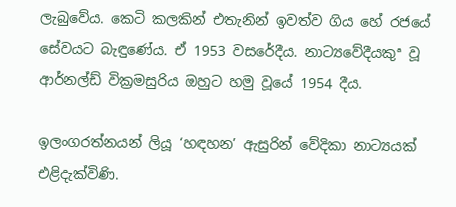ලැබුවේය. කෙටි කලකින් එතැනින් ඉවත්ව ගිය හේ රජයේ සේවයට බැඳුණේය. ඒ 1953 වසරේදීය. නාට්‍යවේදීයකුª වූ ආර්නල්ඩ් වික්‍රමසුරිය ඔහුට හමු වූයේ 1954 දීය.

ඉලංගරත්නයන් ලියූ ‘හඳහන’ ඇසුරින් වේදිකා නාට්‍යයක් එළිදැක්විණි.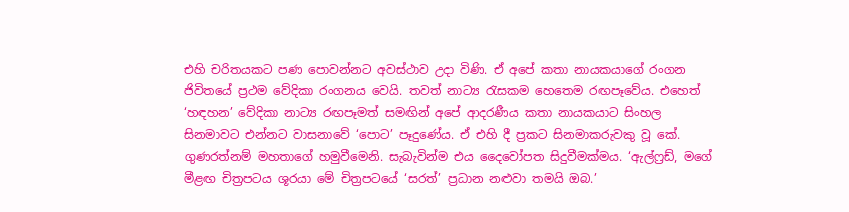එහි චරිතයකට පණ පොවන්නට අවස්ථාව උදා විණි. ඒ අපේ කතා නායකයාගේ රංගන ජිවිතයේ ප්‍රථම වේදිකා රංගනය වෙයි. තවත් නාට්‍ය රැසකම හෙතෙම රඟපෑවේය. එහෙත් ‘හඳහන’ වේදිකා නාට්‍ය රඟපෑමත් සමඟින් අපේ ආදරණීය කතා නායකයාට සිංහල සිනමාවට එන්නට වාසනාවේ ‘පොට’ පෑදුණේය. ඒ එහි දී ප්‍රකට සිනමාකරුවකු වූ කේ. ගුණරත්නම් මහතාගේ හමුවීමෙනි. සැබැවින්ම එය දෛවෝපත සිදුවීමක්මය. ‘ඇල්ෆ්‍රඩ්, මගේ මීළඟ චිත්‍රපටය ශූරයා මේ චිත්‍රපටයේ ‘සරත්’ ප්‍රධාන නළුවා තමයි ඔබ.’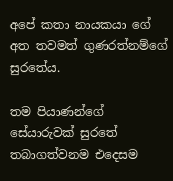අපේ කතා නායකයා ගේ අත තවමත් ගුණරත්නම්ගේ සුරතේය.

තම පියාණන්ගේ සේයාරුවක් සුරතේ තබාගත්වනම එදෙසම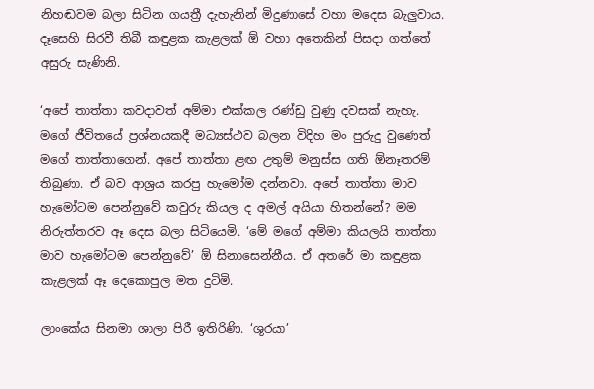නිහඬවම බලා සිටින ගයත්‍රී දැහැනින් මිදුණාසේ වහා මදෙස බැලුවාය. දෑසෙහි සිරවී තිබී කඳුළක කැළලක් ඕ වහා අතෙකින් පිසදා ගත්තේ අසුරු සැණිනි.

‘අපේ තාත්තා කවදාවත් අම්මා එක්කල රණ්ඩු වුණු දවසක් නැහැ. මගේ ජීවිතයේ ප්‍රශ්නයකදී මධ්‍යස්ථව බලන විදිහ මං පුරුදු වුණෙත් මගේ තාත්තාගෙන්. අපේ තාත්තා ළඟ උතුම් මනුස්ස ගති ඕනෑතරම් තිබුණා. ඒ බව ආශ්‍රය කරපු හැමෝම දන්නවා. අපේ තාත්තා මාව හැමෝටම පෙන්නුවේ කවුරු කියල ද අමල් අයියා හිතන්නේ? මම නිරුත්තරව ඈ දෙස බලා සිටියෙමි. ‘මේ මගේ අම්මා කියලයි තාත්තා මාව හැමෝටම පෙන්නුවේ’ ඕ සිනාසෙන්නීය. ඒ අතරේ මා කඳුළක කැළලක් ඈ දෙකොපුල මත දුටිමි.

ලාංකේය සිනමා ශාලා පිරී ඉතිරිණි. ‘ශුරයා’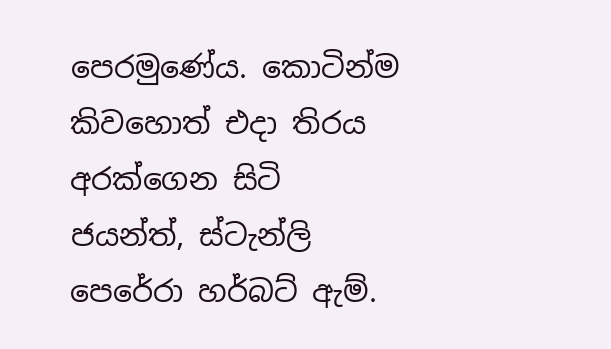පෙරමුණේය. කොටින්ම කිවහොත් එදා තිරය අරක්ගෙන සිටි ජයන්ත්, ස්ටැන්ලි පෙරේරා හර්බට් ඇම්.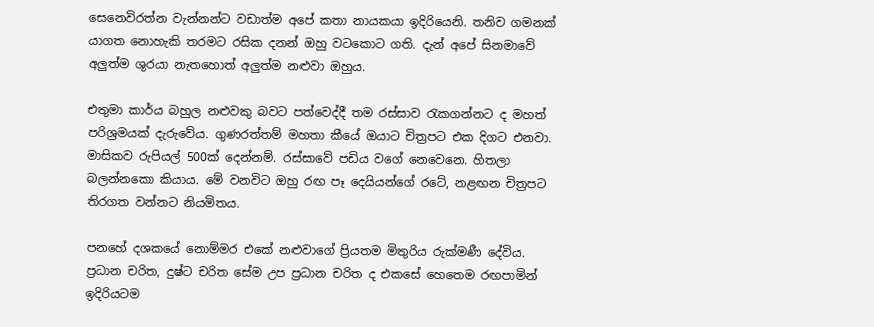සෙනෙවිරත්න වැන්නන්ට වඩාත්ම අපේ කතා නායකයා ඉදිරියෙනි. තනිව ගමනක් යාගත නොහැකි තරමට රසික දනන් ඔහු වටකොට ගති. දැන් අපේ සිනමාවේ අලුත්ම ශුරයා නැතහොත් අලුත්ම නළුවා ඔහුය.

එතුමා කාර්ය බහුල නළුවකු බවට පත්වෙද්දී තම රස්සාව රැකගන්නට ද මහත් පරිශ්‍රමයක් දැරුවේය. ගුණරත්තම් මහතා කීයේ ඔයාට චිත්‍රපට එක දිගට එනවා. මාසිකව රුපියල් 500ක් දෙන්නම්. රස්සාවේ පඩිය වගේ නෙවෙනෙ. හිතලා බලන්නකො කියාය. මේ වනවිට ඔහු රඟ පෑ දෙයියන්ගේ රටේ, නළඟන චිත්‍රපට තිරගත වන්නට නියමිතය.

පනහේ දශකයේ නොම්මර එකේ නළුවාගේ ප්‍රියතම මිතුරිය රුක්මණී දේවිය. ප්‍රධාන චරිත, දුෂ්ට චරිත සේම උප ප්‍රධාන චරිත ද එකසේ හෙතෙම රඟපාමින් ඉදිරියටම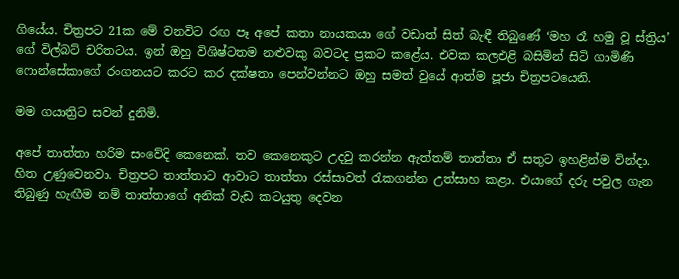ගියේය. චිත්‍රපට 21ක මේ වනවිට රඟ පෑ අපේ කතා නායකයා ගේ වඩාත් සිත් බැඳී තිබුණේ ‘මහ රෑ හමු වූ ස්ත්‍රිය’ ගේ විල්බට් චරිතටය. ඉන් ඔහු විශිෂ්ටතම නළුවකු බවටද ප්‍රකට කළේය. එවක කලඑළි බසිමින් සිටි ගාමිණි ෆොන්සේකාගේ රංගනයට කරට කර දක්ෂතා පෙන්වන්නට ඔහු සමත් වුයේ ආත්ම පූජා චිත්‍රපටයෙනි.

මම ගයාත්‍රිට සවන් දුනිමි.

අපේ තාත්තා හරිම සංවේදි කෙනෙක්. තව කෙනෙකුට උදවු කරන්න ඇත්තම් තාත්තා ඒ සතුට ඉහළින්ම වින්දා. හිත උණුවෙනවා. චිත්‍රපට තාත්තාට ආවාට තාත්තා රස්සාවත් රැකගන්න උත්සාහ කළා. එයාගේ දරු පවුල ගැන තිබුණු හැඟීම නම් තාත්තාගේ අනික් වැඩ කටයුතු දෙවන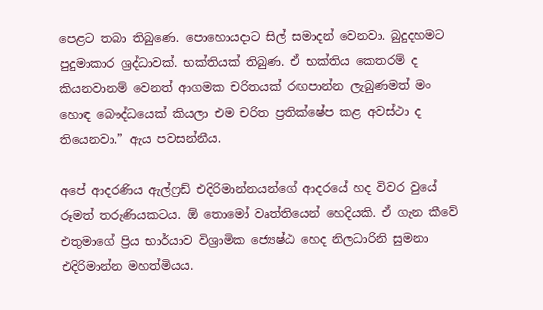පෙළට තබා තිබුණෙ. පොහොයදාට සිල් සමාදන් වෙනවා. බුදුදහමට පුදුමාකාර ශ්‍රද්ධාවක්. භක්තියක් තිබුණ. ඒ භක්තිය කෙතරම් ද කියනවානම් වෙනත් ආගමක චරිතයක් රඟපාන්න ලැබුණමත් මං හොඳ බෞද්ධයෙක් කියලා එම චරිත ප්‍රතික්ෂේප කළ අවස්ථා ද තියෙනවා.” ඇය පවසන්නීය.

අපේ ආදරණිය ඇල්ෆ්‍රඩ් එදිරිමාන්නයන්ගේ ආදරයේ හද විවර වුයේ රූමත් තරුණියකටය. ඕ තොමෝ වෘත්තියෙන් හෙදියකි. ඒ ගැන කීවේ එතුමාගේ ප්‍රිය භාර්යාව විශ්‍රාමික ජ්‍යෙෂ්ඨ හෙද නිලධාරිනි සුමනා එදිරිමාන්න මහත්මියය.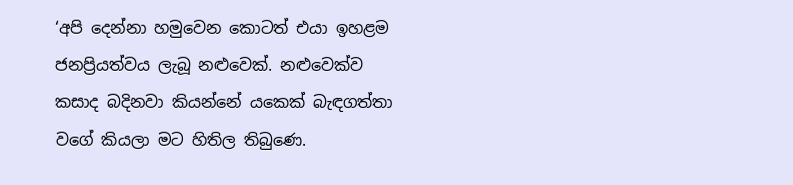‘අපි දෙන්නා හමුවෙන කොටත් එයා ඉහළම ජනප්‍රියත්වය ලැබූ නළුවෙක්. නළුවෙක්ව කසාද බදිනවා කියන්නේ යකෙක් බැඳගත්තා වගේ කියලා මට හිතිල තිබුණෙ.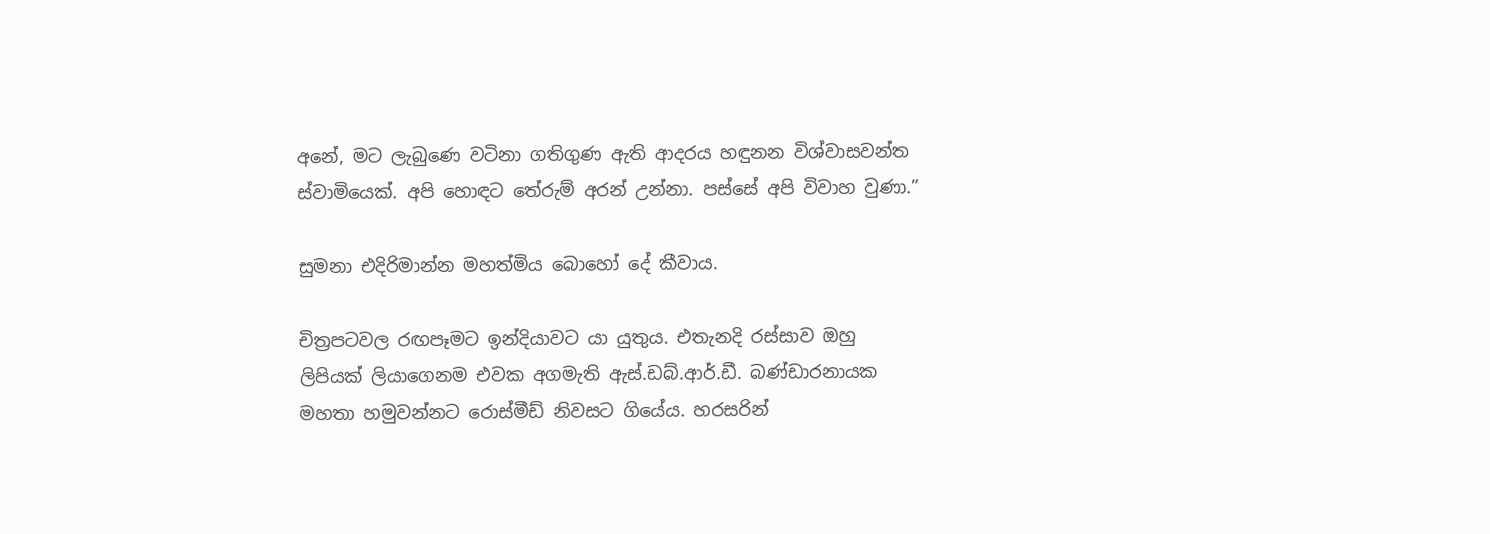අනේ, මට ලැබුණෙ වටිනා ගතිගුණ ඇති ආදරය හඳුනන විශ්වාසවන්ත ස්වාමියෙක්. අපි හොඳට තේරුම් අරන් උන්නා. පස්සේ අපි විවාහ වුණා.”

සුමනා එදිරිමාන්න මහත්මිය බොහෝ දේ කීවාය.

චිත්‍රපටවල රඟපෑමට ඉන්දියාවට යා යුතුය. එතැනදි රස්සාව ඔහු ලිපියක් ලියාගෙනම එවක අගමැති ඇස්.ඩබ්.ආර්.ඩී. බණ්ඩාරනායක මහතා හමුවන්නට රොස්මීඩ් නිවසට ගියේය. හරසරින්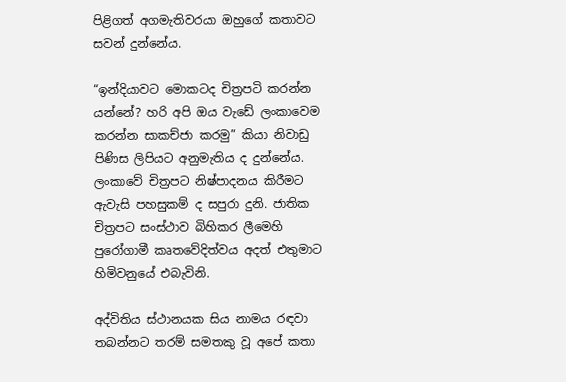පිළිගත් අගමැතිවරයා ඔහුගේ කතාවට සවන් දුන්නේය.

“ඉන්දියාවට මොකටද චිත්‍රපටි කරන්න යන්නේ? හරි අපි ඔය වැඩේ ලංකාවෙම කරන්න සාකච්ජා කරමු” කියා නිවාඩු පිණිස ලිපියට අනුමැතිය ද දුන්නේය. ලංකාවේ චිත්‍රපට නිෂ්පාදනය කිරීමට ඇවැසි පහසුකම් ද සපුරා දුනි. ජාතික චිත්‍රපට සංස්ථාව බිහිකර ලීමෙහි පුරෝගාමී කෘතවේදිත්වය අදත් එතුමාට හිමිවනුයේ එබැවිනි.

අද්විතිය ස්ථානයක සිය නාමය රඳවා තබන්නට තරම් සමතකු වූ අපේ කතා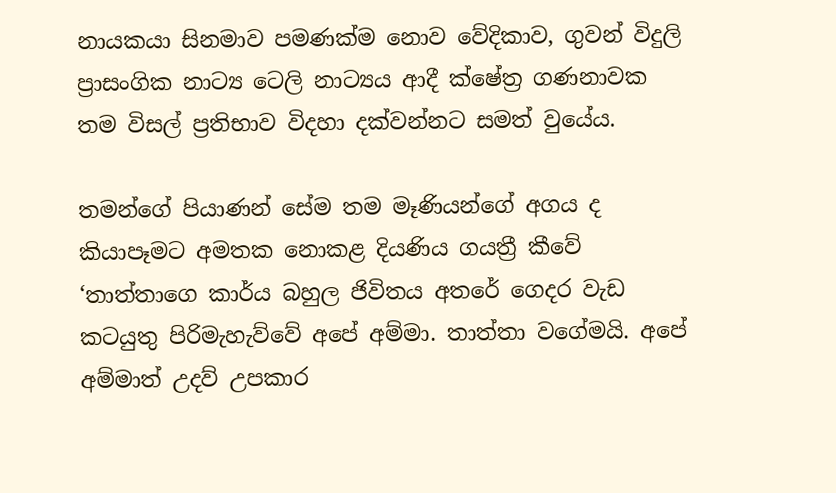නායකයා සිනමාව පමණක්ම නොව වේදිකාව, ගුවන් විදුලි ප්‍රාසංගික නාට්‍ය ටෙලි නාට්‍යය ආදී ක්ෂේත්‍ර ගණනාවක තම විසල් ප්‍රතිභාව විදහා දක්වන්නට සමත් වුයේය.

තමන්ගේ පියාණන් සේම තම මෑණියන්ගේ අගය ද කියාපෑමට අමතක නොකළ දියණිය ගයත්‍රී කීවේ ‘තාත්තාගෙ කාර්ය බහුල ජිවිතය අතරේ ගෙදර වැඩ කටයුතු පිරිමැහැව්වේ අපේ අම්මා. තාත්තා වගේමයි. අපේ අම්මාත් උදව් උපකාර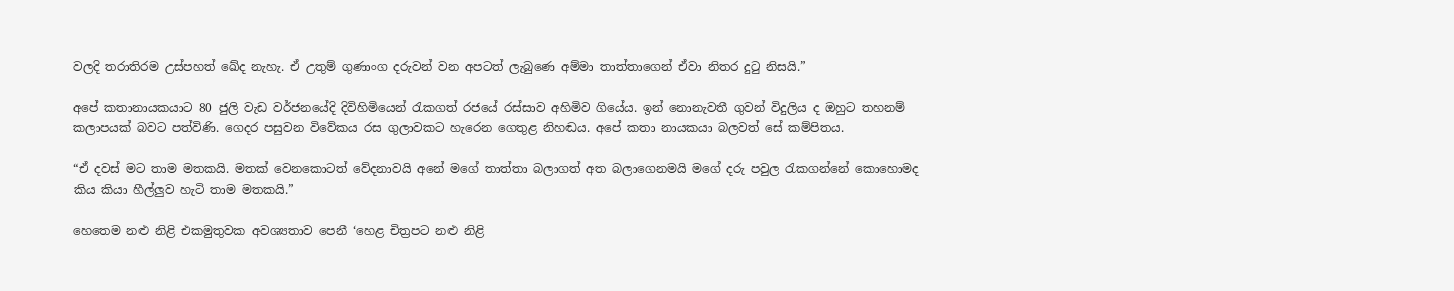වලදි තරාතිරම උස්පහත් ඛේද නැහැ. ඒ උතුම් ගුණාංග දරුවන් වන අපටත් ලැබුණෙ අම්මා තාත්තාගෙන් ඒවා නිතර දුටු නිසයි.”

අපේ කතානායකයාට 80 ජුලි වැඩ වර්ජනයේදි දිවිහිමියෙන් රැකගත් රජයේ රස්සාව අහිමිව ගියේය. ඉන් නොනැවතී ගුවන් විදුලිය ද ඔහුට තහනම් කලාපයක් බවට පත්විණි. ගෙදර පසුවන විවේකය රස ගුලාවකට හැරෙන ගෙතුළ නිහඬය. අපේ කතා නායකයා බලවත් සේ කම්පිතය.

“ඒ දවස් මට තාම මතකයි. මතක් වෙනකොටත් වේදනාවයි අනේ මගේ තාත්තා බලාගත් අත බලාගෙනමයි මගේ දරු පවුල රැකගන්නේ කොහොමද කිය කියා හීල්ලුව හැටි තාම මතකයි.”

හෙතෙම නළු නිළි එකමුතුවක අවශ්‍යතාව පෙනී ‘හෙළ චිත්‍රපට නළු නිළි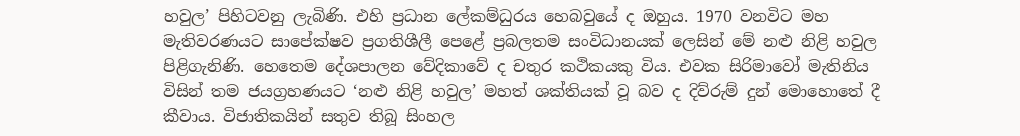හවුල’ පිහිටවනු ලැබිණි. එහි ප්‍රධාන ලේකම්ධුරය හෙබවුයේ ද ඔහුය. 1970 වනවිට මහ මැතිවරණයට සාපේක්ෂව ප්‍රගතිශීලී පෙළේ ප්‍රබලතම සංවිධානයක් ලෙසින් මේ නළු නිළි හවුල පිළිගැනිණි. හෙතෙම දේශපාලන වේදිකාවේ ද චතුර කථිකයකු විය. එවක සිරිමාවෝ මැතිනිය විසින් තම ජයග්‍රහණයට ‘නළු නිළි හවුල’ මහත් ශක්තියක් වූ බව ද දිව්රුම් දුන් මොහොතේ දී කීවාය. විජාතිකයින් සතුව තිබූ සිංහල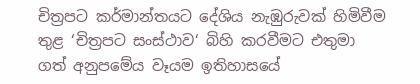චිත්‍රපට කර්මාන්තයට දේශිය නැඹුරුවක් හිමිවීම තුළ ‘චිත්‍රපට සංස්ථාව‘ බිහි කරවීමට එතුමා ගත් අනුපමේය වෑයම ඉතිහාසයේ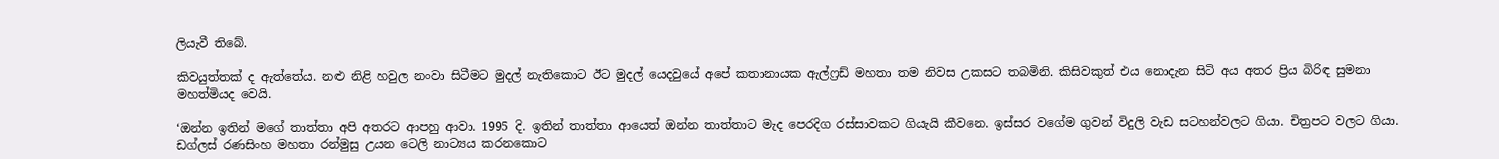ලියැවී තිබේ.

කිවයුත්තක් ද ඇත්තේය. නළු නිළි හවුල නංවා සිටීමට මුදල් නැතිකොට ඊට මුදල් යෙදවුයේ අපේ කතානායක ඇල්ෆ්‍රඩ් මහතා තම නිවස උකසට තබමිනි. කිසිවකුත් එය නොදැන සිටි අය අතර ප්‍රිය බිරිඳ සුමනා මහත්මියද වෙයි.

‘ඔන්න ඉතින් මගේ තාත්තා අපි අතරට ආපහු ආවා. 1995 දි. ඉතින් තාත්තා ආයෙත් ඔන්න තාත්තාට මැද පෙරදිග රස්සාවකට ගියැයි කීවනෙ. ඉස්සර වගේම ගුවන් විදුලි වැඩ සටහන්වලට ගියා. චිත්‍රපට වලට ගියා. ඩග්ලස් රණසිංහ මහතා රන්මුසු උයන ටෙලි නාට්‍යය කරනකොට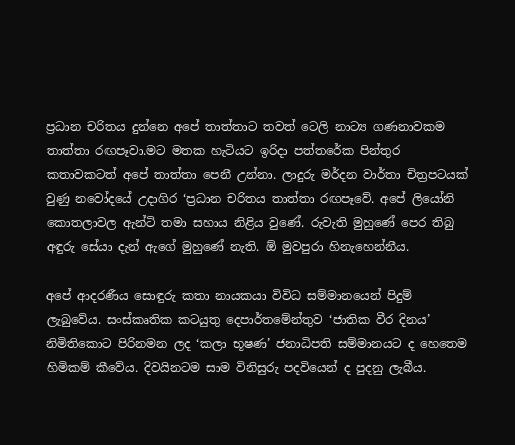ප්‍රධාන චරිතය දුන්නෙ අපේ තාත්තාට තවත් ටෙලි නාට්‍ය ගණනාවකම තාත්තා රඟපෑවා.මට මතක හැටියට ඉරිදා පත්තරේක පින්තුර කතාවකටත් අපේ තාත්තා පෙනී උන්නා. ලාදුරු මර්දන වාර්තා චිත්‍රපටයක් වුණු නවෝදයේ උදාගිර ‘ප්‍රධාන චරිතය තාත්තා රඟපෑවේ. අපේ ලියෝනි කොතලාවල ඇන්ටි තමා සහාය නිළිය වුණේ. රුවැති මුහුණේ පෙර තිබු අඳුරු සේයා දැන් ඇගේ මුහුණේ නැති. ඕ මුවපුරා හිනැහෙන්නීය.

අපේ ආදරණීය සොඳුරු කතා නායකයා විවිධ සම්මානයෙන් පිදුම් ලැබුවේය. සංස්කෘතික කටයුතු දෙපාර්තමේන්තුව ‘ජාතික වීර දිනය’ නිමිතිකොට පිරිනමන ලද ‘කලා භූෂණ’ ජනාධිපති සම්මානයට ද හෙතෙම හිමිකම් කීවේය. දිවයිනටම සාම විනිසුරු පදවියෙන් ද පුදනු ලැබීය.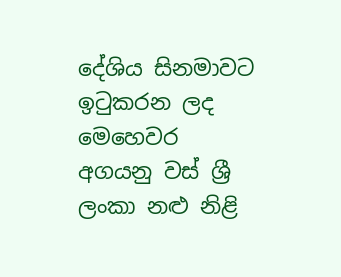දේශිය සිනමාවට ඉටුකරන ලද මෙහෙවර අගයනු වස් ශ්‍රී ලංකා නළු නිළි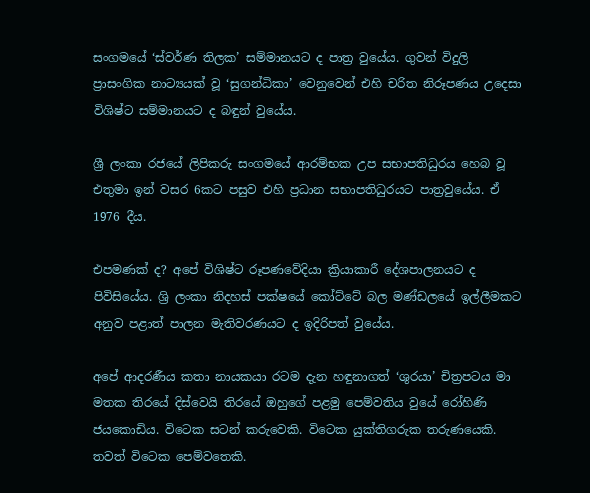සංගමයේ ‘ස්වර්ණ තිලක’ සම්මානයට ද පාත්‍ර වුයේය. ගුවන් විදුලි ප්‍රාසංගික නාට්‍යයක් වූ ‘සුගන්ධිකා’ වෙනුවෙන් එහි චරිත නිරූපණය උදෙසා විශිෂ්ට සම්මානයට ද බඳුන් වුයේය.

ශ්‍රී ලංකා රජයේ ලිපිකරු සංගමයේ ආරම්භක උප සභාපතිධුරය හෙබ වූ එතුමා ඉන් වසර 6කට පසුව එහි ප්‍රධාන සභාපතිධුරයට පාත්‍රවුයේය. ඒ 1976 දීය.

එපමණක් ද? අපේ විශිෂ්ට රූපණවේදියා ක්‍රියාකාරී දේශපාලනයට ද පිවිසියේය. ශ්‍රි ලංකා නිදහස් පක්ෂයේ කෝට්ටේ බල මණ්ඩලයේ ඉල්ලීමකට අනුව පළාත් පාලන මැතිවරණයට ද ඉදිරිපත් වුයේය.

අපේ ආදරණීය කතා නායකයා රටම දැන හඳුනාගත් ‘ශුරයා’ චිත්‍රපටය මා මතක තිරයේ දිස්වෙයි තිරයේ ඔහුගේ පළමු පෙම්වතිය වුයේ රෝහිණි ජයකොඩිය. විටෙක සටන් කරුවෙකි. විටෙක යුක්තිගරුක තරුණයෙකි. තවත් විටෙක පෙම්වතෙකි.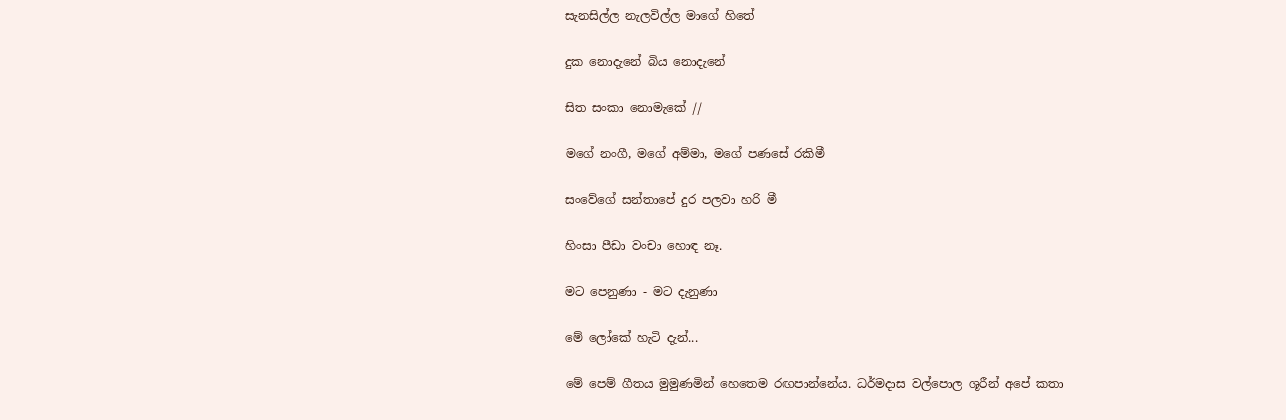සැනසිල්ල නැලවිල්ල මාගේ හිතේ

දුක නොදැනේ බිය නොදැනේ

සිත සංකා නොමැකේ //

මගේ නංගී, මගේ අම්මා, මගේ පණසේ රකිමී

සංවේගේ සන්තාපේ දුර පලවා හරි මී

හිංසා පීඩා වංචා හොඳ නෑ.

මට පෙනුණා - මට දැනුණා

මේ ලෝකේ හැටි දැන්...

මේ පෙම් ගීතය මුමුණමින් හෙතෙම රඟපාන්නේය. ධර්මදාස වල්පොල ශූරීන් අපේ කතා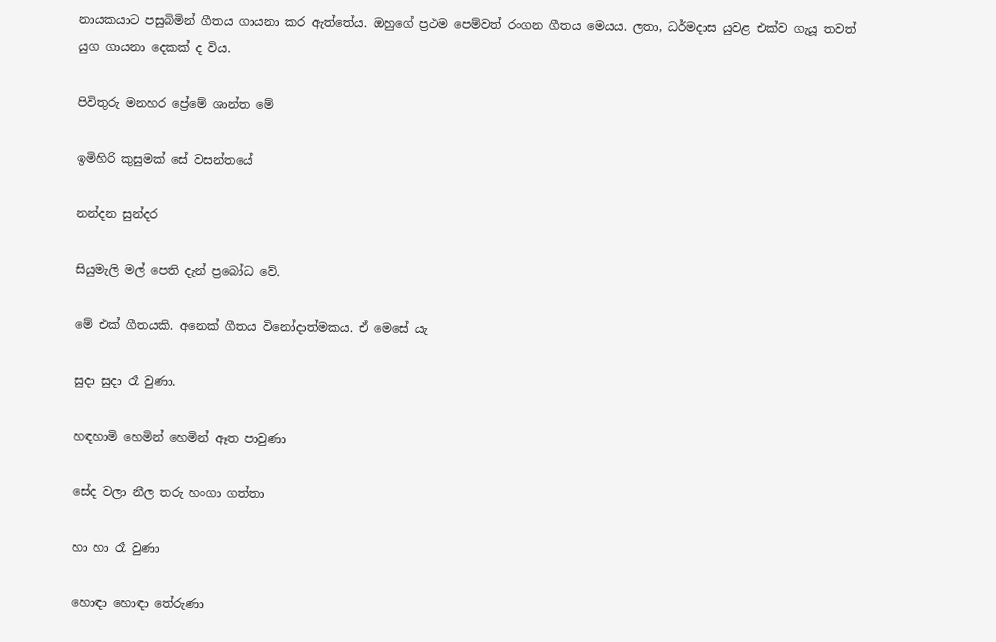නායකයාට පසුබිමින් ගීතය ගායනා කර ඇත්තේය. ඔහුගේ ප්‍රථම පෙම්වත් රංගන ගීතය මෙයය. ලතා, ධර්මදාස යුවළ එක්ව ගැයූ තවත් යුග ගායනා දෙකක් ද විය.

පිවිතුරු මනහර ප්‍රේමේ ශාන්ත මේ

ඉමිහිරි කුසුමක් සේ වසන්තයේ

නන්දන සුන්දර

සියුමැලි මල් පෙති දැන් ප්‍රබෝධ වේ.

මේ එක් ගීතයකි. අනෙක් ගීතය විනෝදාත්මකය. ඒ මෙසේ යැ

සුදා සුදා රෑ වුණා.

හඳහාමි හෙමින් හෙමින් ඈත පාවුණා

සේද වලා නීල තරු හංගා ගත්තා

හා හා රෑ වුණා

හොඳා හොඳා තේරුණා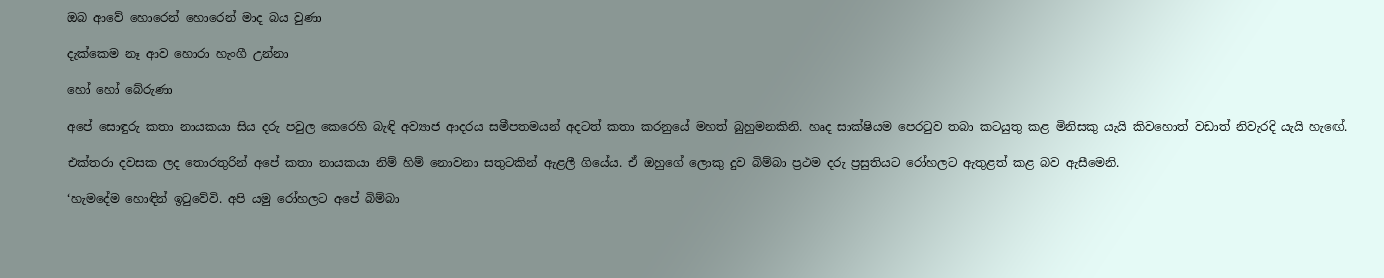ඔබ ආවේ හොරෙන් හොරෙන් මාද බය වුණා

දැක්කෙම නෑ ආව හොරා හැංගී උන්නා

හෝ හෝ බේරුණා

අපේ සොඳුරු කතා නායකයා සිය දරු පවුල කෙරෙහි බැඳි අව්‍යාජ ආදරය සමීපතමයන් අදටත් කතා කරනුයේ මහත් බුහුමනකිනි. හෘද සාක්ෂියම පෙරටුව තබා කටයුතු කළ මිනිසකු යැයි කිවහොත් වඩාත් නිවැරදි යැයි හැඟේ.

එක්තරා දවසක ලද තොරතුරින් අපේ කතා නායකයා නිම් හිම් නොවනා සතුටකින් ඇළලී ගියේය. ඒ ඔහුගේ ලොකු දුව බිම්බා ප්‍රථම දරු ප්‍රසුතියට රෝහලට ඇතුළත් කළ බව ඇසීමෙනි.

‘හැමදේම හොඳින් ඉටුවේවි. අපි යමු රෝහලට අපේ බිම්බා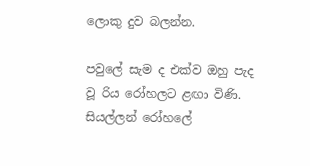ලොකු දුව බලන්න.

පවුලේ සැම ද එක්ව ඔහු පැද වූ රිය රෝහලට ළඟා විණි. සියල්ලන් රෝහලේ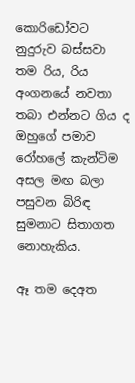කොරිඩෝවට නුදුරුව බස්සවා තම රිය, රිය අංගනයේ නවතා තබා එන්නට ගිය ද ඔහුගේ පමාව රෝහලේ කැන්ටිම අසල මඟ බලා පසුවන බිරිඳ සුමනාට සිතාගත නොහැකිය.

ඈ තම දෙඅත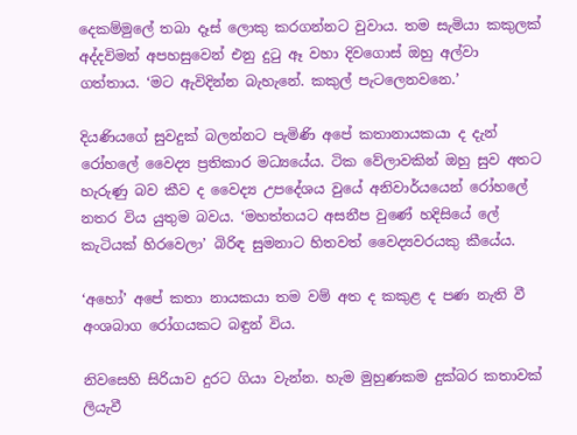දෙකම්මුලේ තබා දෑස් ලොකු කරගන්නට වුවාය. තම සැමියා කකුලක් අද්දවිමන් අපහසුවෙන් එනු දුටු ඈ වහා දිවගොස් ඔහු අල්වා ගත්තාය. ‘මට ඇවිදින්න බැහැනේ. කකුල් පැටලෙනවනෙ.’

දියණියගේ සුවදුක් බලන්නට පැමිණි අපේ කතානායකයා ද දැන් රෝහලේ වෛද්‍ය ප්‍රතිකාර මධ්‍යයේය. ටික වේලාවකින් ඔහු සුව අතට හැරුණු බව කීව ද වෛද්‍ය උපදේශය වුයේ අනිවාර්යයෙන් රෝහලේ නතර විය යුතුම බවය. ‘මහත්තයට අසනීප වුණේ හදිසියේ ලේ කැටියක් හිරවෙලා’ බිරිඳ සුමනාට හිතවත් වෛද්‍යවරයකු කීයේය.

‘අහෝ’ අපේ කතා නායකයා තම වම් අත ද කකුළ ද පණ නැති වී අංශබාග රෝගයකට බඳුන් විය.

නිවසෙහි සිරියාව දුරට ගියා වැන්න. හැම මුහුණකම දුක්බර කතාවක් ලියැවී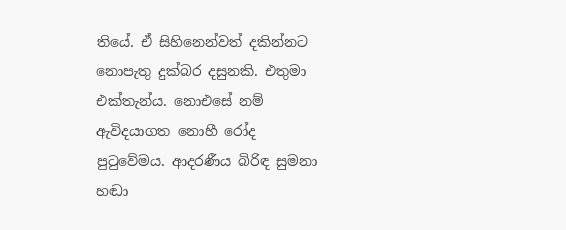තියේ. ඒ සිහිනෙන්වත් දකින්නට නොපැතු දුක්බර දසුනකි. එතුමා එක්තැන්ය. නොඑසේ නම් ඇවිදයාගත නොහී රෝද පුටුවේමය. ආදරණීය බිරිඳ සුමනා හඬා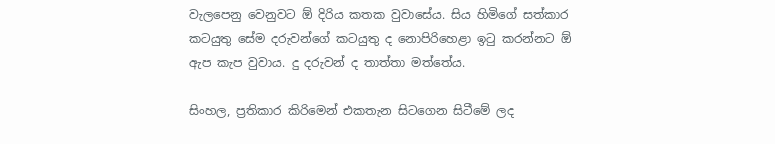වැලපෙනු වෙනුවට ඕ දිරිය කතක වුවාසේය. සිය හිමිගේ සත්කාර කටයුතු සේම දරුවන්ගේ කටයුතු ද නොපිරිහෙළා ඉටු කරන්නට ඕ ඇප කැප වුවාය. දු දරුවන් ද තාත්තා මත්තේය.

සිංහල, ප්‍රතිකාර කිරිමෙන් එකතැන සිටගෙන සිටීමේ ලද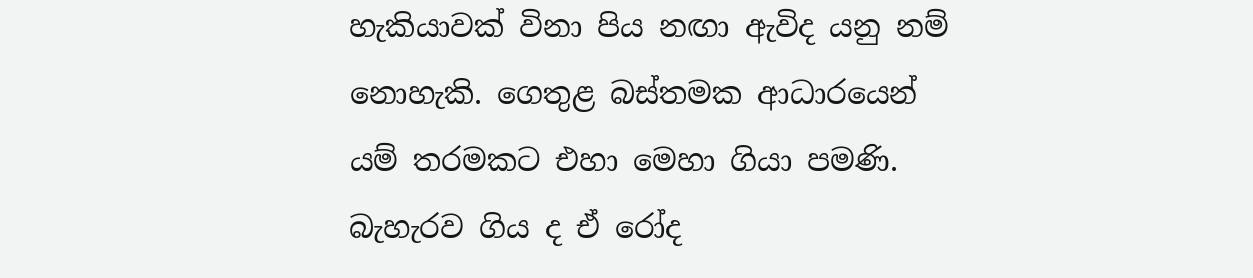හැකියාවක් විනා පිය නඟා ඇවිද යනු නම් නොහැකි. ගෙතුළ බස්තමක ආධාරයෙන් යම් තරමකට එහා මෙහා ගියා පමණි. බැහැරව ගිය ද ඒ රෝද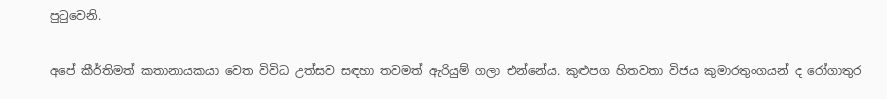පුටුවෙනි.

අපේ කීර්තිමත් කතානායකයා වෙත විවිධ උත්සව සඳහා තවමත් ඇරියුම් ගලා එන්නේය. කුළුපග හිතවතා විජය කුමාරතුංගයන් ද රෝගාතුර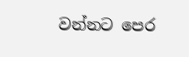වන්නට පෙර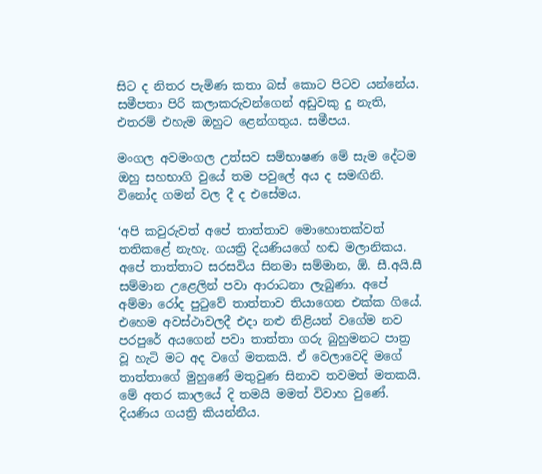සිට ද නිතර පැමිණ කතා බස් කොට පිටව යන්නේය. සමීපතා පිරි කලාකරුවන්ගෙන් අඩුවකු දු නැති, එතරම් එහැම ඔහුට ළෙන්ගතුය. සමීපය.

මංගල අවමංගල උත්සව සම්භාෂණ මේ සැම දේටම ඔහු සහභාගි වුයේ තම පවුලේ අය ද සමඟිනි. විනෝද ගමන් වල දී ද එසේමය.

‘අපි කවුරුවත් අපේ තාත්තාව මොහොතක්වත් තතිකළේ නැහැ. ගයත්‍රි දියණියගේ හඬ මලානිකය. අපේ තාත්තාට සරසවිය සිනමා සම්මාන, ඕ. සී.අයි.සී සම්මාන උළෙලින් පවා ආරාධනා ලැබුණා. අපේ අම්මා රෝද පුටුවේ තාත්තාව තියාගෙන එක්ක ගියේ. එහෙම අවස්ථාවලදී එදා නළු නිළියන් වගේම නව පරපුරේ අයගෙන් පවා තාත්තා ගරු බුහුමනට පාත්‍ර වූ හැටි මට අද වගේ මතකයි. ඒ වෙලාවෙදි මගේ තාත්තාගේ මුහුණේ මතුවුණ සිනාව තවමත් මතකයි. මේ අතර කාලයේ දි තමයි මමත් විවාහ වුණේ. දියණිය ගයත්‍රි කියන්නීය.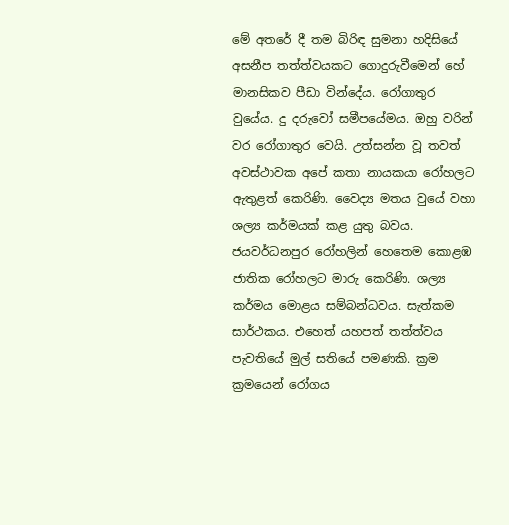මේ අතරේ දී තම බිරිඳ සුමනා හදිසියේ අසනීප තත්ත්වයකට ගොදුරුවීමෙන් හේ මානසිකව පීඩා වින්දේය. රෝගාතුර වුයේය. දු දරුවෝ සමීපයේමය. ඔහු වරින් වර රෝගාතුර වෙයි. උත්සන්න වූ තවත් අවස්ථාවක අපේ කතා නායකයා රෝහලට ඇතුළත් කෙරිණි. වෛද්‍ය මතය වුයේ වහා ශල්‍ය කර්මයක් කළ යුතු බවය. ජයවර්ධනපුර රෝහලින් හෙතෙම කොළඹ ජාතික රෝහලට මාරු කෙරිණි. ශල්‍ය කර්මය මොළය සම්බන්ධවය. සැත්කම සාර්ථකය. එහෙත් යහපත් තත්ත්වය පැවතියේ මුල් සතියේ පමණකි. ක්‍රම ක්‍රමයෙන් රෝගය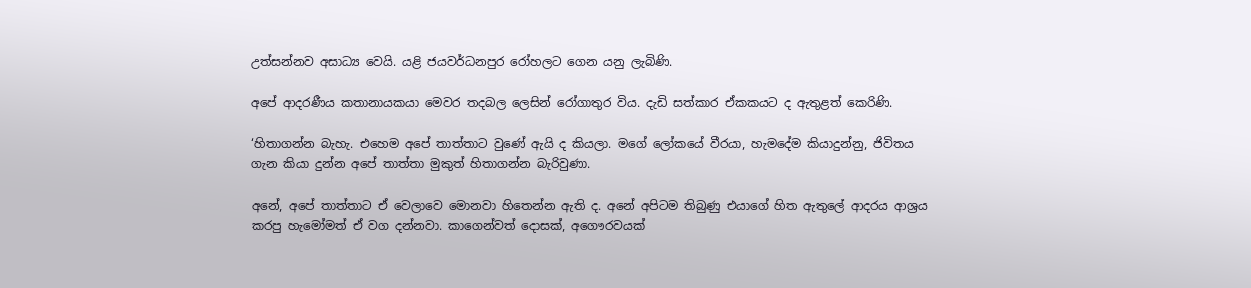උත්සන්නව අසාධ්‍ය වෙයි. යළි ජයවර්ධනපුර රෝහලට ගෙන යනු ලැබිණි.

අපේ ආදරණීය කතානායකයා මෙවර තදබල ලෙසින් රෝගාතුර විය. දැඩි සත්කාර ඒකකයට ද ඇතුළත් කෙරිණි.

‘හිතාගන්න බැහැ. එහෙම අපේ තාත්තාට වුණේ ඇයි ද කියලා. මගේ ලෝකයේ වීරයා, හැමදේම කියාදුන්නු, ජිවිතය ගැන කියා දුන්න අපේ තාත්තා මුකුත් හිතාගන්න බැරිවුණා.

අනේ, අපේ තාත්තාට ඒ වෙලාවෙ මොනවා හිතෙන්න ඇති ද. අනේ අපිටම තිබුණු එයාගේ හිත ඇතුලේ ආදරය ආශ්‍රය කරපු හැමෝමත් ඒ වග දන්නවා. කාගෙන්වත් දොසක්, අගෞරවයක්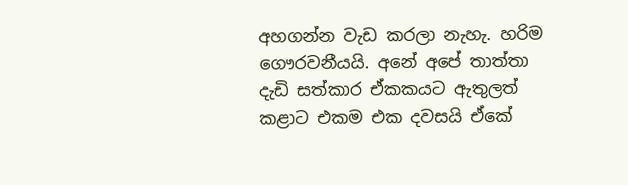අහගන්න වැඩ කරලා නැහැ. හරිම ගෞරවනීයයි. අනේ අපේ තාත්තා දැඩි සත්කාර ඒකකයට ඇතුලත් කළාට එකම එක දවසයි ඒකේ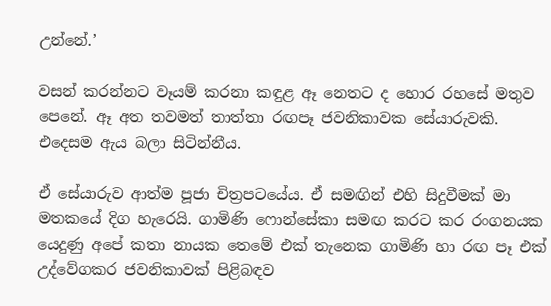උන්නේ.’

වසන් කරන්නට වෑයම් කරනා කඳුළ ඈ නෙතට ද හොර රහසේ මතුව පෙනේ. ඈ අත තවමත් තාත්තා රඟපෑ ජවනිකාවක සේයාරුවකි. එදෙසම ඇය බලා සිටින්නීය.

ඒ සේයාරුව ආත්ම පූජා චිත්‍රපටයේය. ඒ සමඟින් එහි සිදුවීමක් මා මතකයේ දිග හැරෙයි. ගාමිණි ෆොන්සේකා සමඟ කරට කර රංගනයක යෙදුණු අපේ කතා නායක තෙමේ එක් තැනෙක ගාමිණි හා රඟ පෑ එක් උද්වේගකර ජවනිකාවක් පිළිබඳව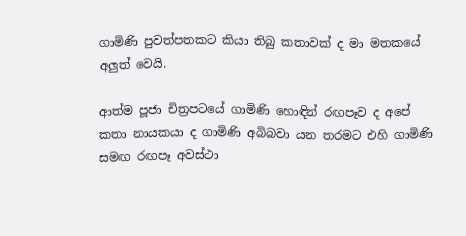ගාමිණි පුවත්පතකට කියා තිබු කතාවක් ද මා මතකයේ අලුත් වෙයි.

ආත්ම පූජා චිත්‍රපටයේ ගාමිණි හොඳින් රඟපෑව ද අපේ කතා නායකයා ද ගාමිණි අබිබවා යන තරමට එහි ගාමිණි සමඟ රඟපෑ අවස්ථා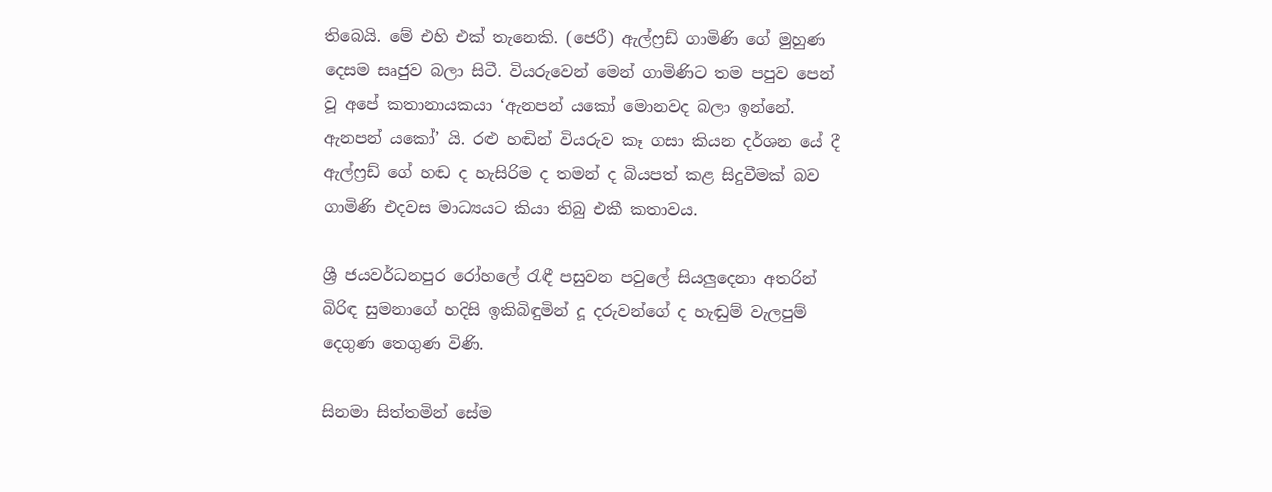තිබෙයි. මේ එහි එක් තැනෙකි. (ජෙරී) ඇල්ෆ්‍රඩ් ගාමිණි ගේ මුහුණ දෙසම සෘජුව බලා සිටී. වියරුවෙන් මෙන් ගාමිණිට තම පපුව පෙන් වූ අපේ කතානායකයා ‘ඇනපන් යකෝ මොනවද බලා ඉන්නේ. ඇනපන් යකෝ’ යි. රළු හඬින් වියරුව කෑ ගසා කියන දර්ශන යේ දී ඇල්ෆ්‍රඩ් ගේ හඬ ද හැසිරිම ද තමන් ද බියපත් කළ සිදුවීමක් බව ගාමිණි එදවස මාධ්‍යයට කියා තිබු එකී කතාවය.

ශ්‍රී ජයවර්ධනපුර රෝහලේ රැඳී පසුවන පවුලේ සියලුදෙනා අතරින් බිරිඳ සුමනාගේ හදිසි ඉකිබිඳුමින් දූ දරුවන්ගේ ද හැඬුම් වැලපුම් දෙගුණ තෙගුණ විණි.

සිනමා සිත්තමින් සේම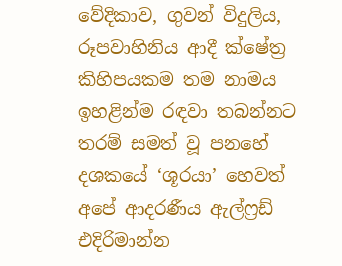වේදිකාව, ගුවන් විදුලිය, රූපවාහිනිය ආදී ක්ෂේත්‍ර කිහිපයකම තම නාමය ඉහළින්ම රඳවා තබන්නට තරම් සමත් වූ පනහේ දශකයේ ‘ශූරයා’ හෙවත් අපේ ආදරණීය ඇල්ෆ්‍රඩ් එදිරිමාන්න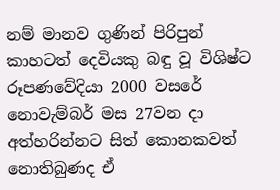නම් මානව ගුණින් පිරිපුන් කාහටත් දෙවියකු බඳු වූ විශිෂ්ට රූපණවේදියා 2000 වසරේ නොවැම්බර් මස 27වන දා අත්හරින්නට සිත් කොනකවත් නොතිබුණද ඒ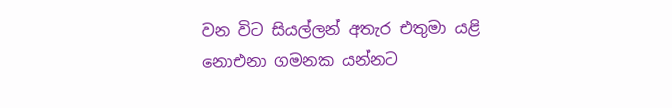වන විට සියල්ලන් අතැර එතුමා යළි නොඑනා ගමනක යන්නට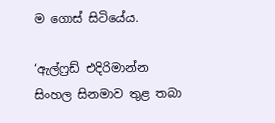ම ගොස් සිටියේය.

‘ඇල්ෆ්‍රඩ් එදිරිමාන්න සිංහල සිනමාව තුළ තබා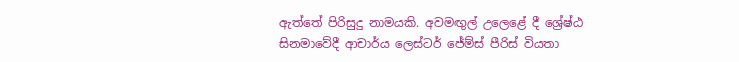ඇත්තේ පිරිසුදු නාමයකි. අවමඟුල් උලෙළේ දී ශ්‍රේෂ්ඨ සිනමාවේදී ආචාර්ය ලෙස්ටර් ජේම්ස් පීරිස් වියතා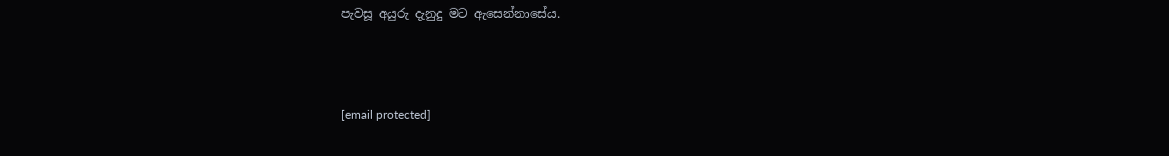පැවසූ අයුරු දැනුදු මට ඇසෙන්නාසේය.



[email protected]